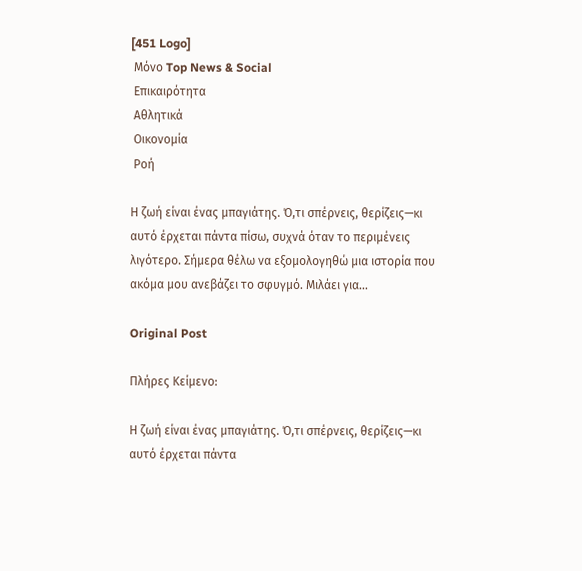[451 Logo]
 Μόνο Top News & Social
 Επικαιρότητα
 Αθλητικά
 Οικονομία
 Ροή

Η ζωή είναι ένας μπαγιάτης. Ό,τι σπέρνεις, θερίζεις—κι αυτό έρχεται πάντα πίσω, συχνά όταν το περιμένεις λιγότερο. Σήμερα θέλω να εξομολογηθώ μια ιστορία που ακόμα μου ανεβάζει το σφυγμό. Μιλάει για...

Original Post

Πλήρες Κείμενο:

Η ζωή είναι ένας μπαγιάτης. Ό,τι σπέρνεις, θερίζεις—κι αυτό έρχεται πάντα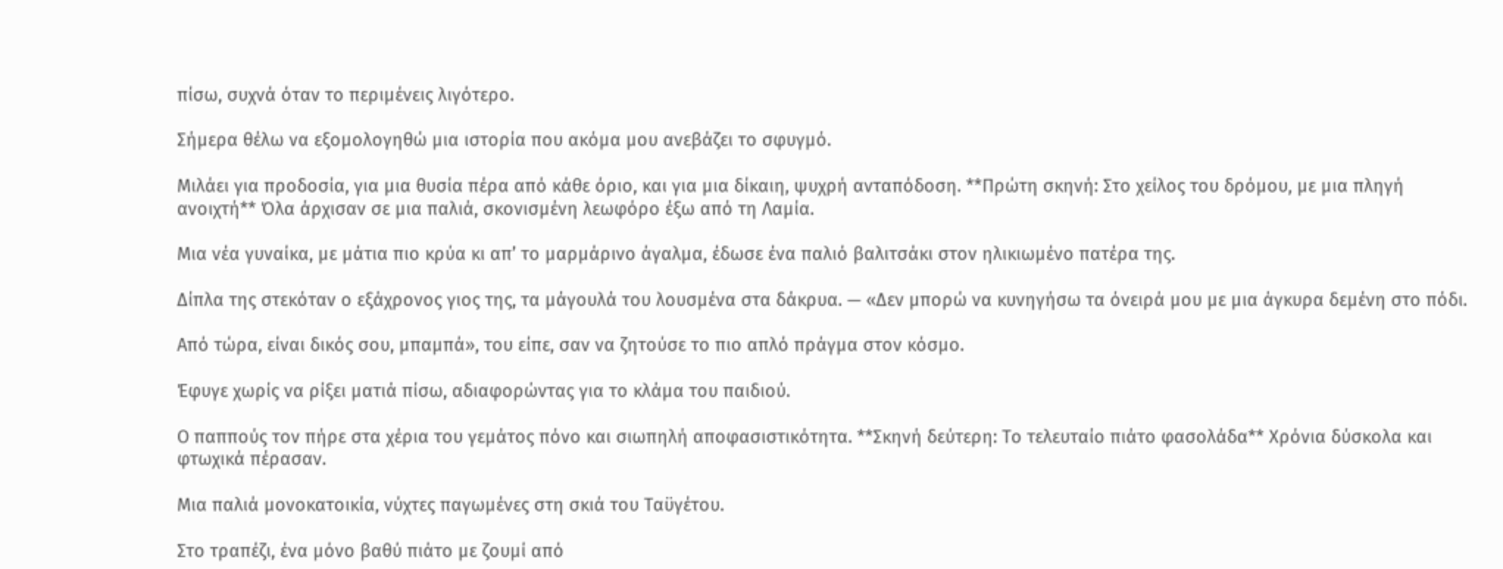πίσω, συχνά όταν το περιμένεις λιγότερο.

Σήμερα θέλω να εξομολογηθώ μια ιστορία που ακόμα μου ανεβάζει το σφυγμό.

Μιλάει για προδοσία, για μια θυσία πέρα από κάθε όριο, και για μια δίκαιη, ψυχρή ανταπόδοση. **Πρώτη σκηνή: Στο χείλος του δρόμου, με μια πληγή ανοιχτή** Όλα άρχισαν σε μια παλιά, σκονισμένη λεωφόρο έξω από τη Λαμία.

Μια νέα γυναίκα, με μάτια πιο κρύα κι απ’ το μαρμάρινο άγαλμα, έδωσε ένα παλιό βαλιτσάκι στον ηλικιωμένο πατέρα της.

Δίπλα της στεκόταν ο εξάχρονος γιος της, τα μάγουλά του λουσμένα στα δάκρυα. — «Δεν μπορώ να κυνηγήσω τα όνειρά μου με μια άγκυρα δεμένη στο πόδι.

Από τώρα, είναι δικός σου, μπαμπά», του είπε, σαν να ζητούσε το πιο απλό πράγμα στον κόσμο.

Έφυγε χωρίς να ρίξει ματιά πίσω, αδιαφορώντας για το κλάμα του παιδιού.

Ο παππούς τον πήρε στα χέρια του γεμάτος πόνο και σιωπηλή αποφασιστικότητα. **Σκηνή δεύτερη: Το τελευταίο πιάτο φασολάδα** Χρόνια δύσκολα και φτωχικά πέρασαν.

Μια παλιά μονοκατοικία, νύχτες παγωμένες στη σκιά του Ταϋγέτου.

Στο τραπέζι, ένα μόνο βαθύ πιάτο με ζουμί από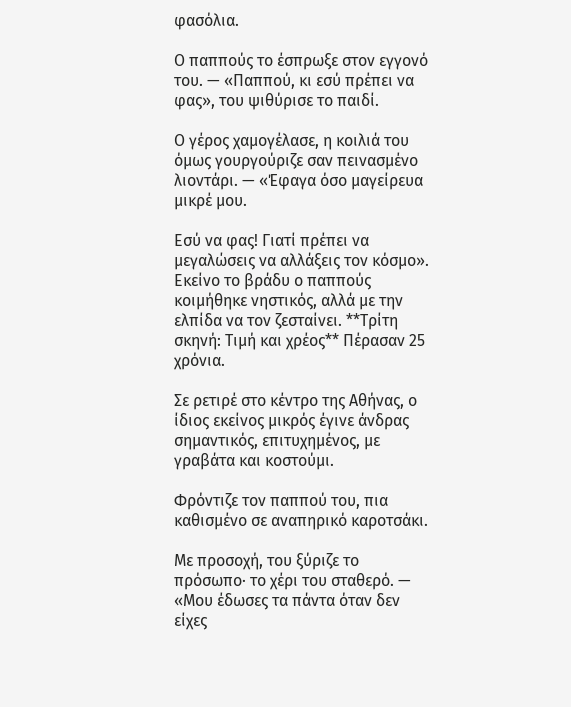φασόλια.

Ο παππούς το έσπρωξε στον εγγονό του. — «Παππού, κι εσύ πρέπει να φας», του ψιθύρισε το παιδί.

Ο γέρος χαμογέλασε, η κοιλιά του όμως γουργούριζε σαν πεινασμένο λιοντάρι. — «Έφαγα όσο μαγείρευα μικρέ μου.

Εσύ να φας! Γιατί πρέπει να μεγαλώσεις να αλλάξεις τον κόσμο». Εκείνο το βράδυ ο παππούς κοιμήθηκε νηστικός, αλλά με την ελπίδα να τον ζεσταίνει. **Τρίτη σκηνή: Τιμή και χρέος** Πέρασαν 25 χρόνια.

Σε ρετιρέ στο κέντρο της Αθήνας, ο ίδιος εκείνος μικρός έγινε άνδρας σημαντικός, επιτυχημένος, με γραβάτα και κοστούμι.

Φρόντιζε τον παππού του, πια καθισμένο σε αναπηρικό καροτσάκι.

Με προσοχή, του ξύριζε το πρόσωπο· το χέρι του σταθερό. — «Μου έδωσες τα πάντα όταν δεν είχες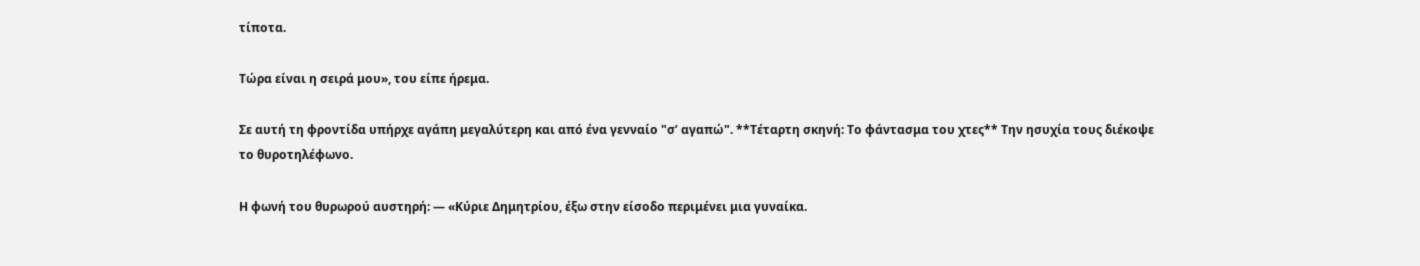τίποτα.

Τώρα είναι η σειρά μου», του είπε ήρεμα.

Σε αυτή τη φροντίδα υπήρχε αγάπη μεγαλύτερη και από ένα γενναίο "σ’ αγαπώ". **Τέταρτη σκηνή: Το φάντασμα του χτες** Την ησυχία τους διέκοψε το θυροτηλέφωνο.

Η φωνή του θυρωρού αυστηρή: — «Κύριε Δημητρίου, έξω στην είσοδο περιμένει μια γυναίκα.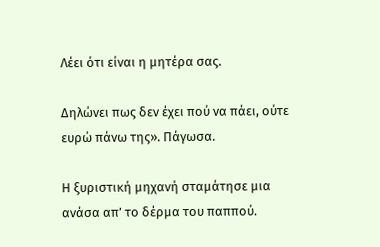Λέει ότι είναι η μητέρα σας.

Δηλώνει πως δεν έχει πού να πάει, ούτε ευρώ πάνω της». Πάγωσα.

Η ξυριστική μηχανή σταμάτησε μια ανάσα απ’ το δέρμα του παππού.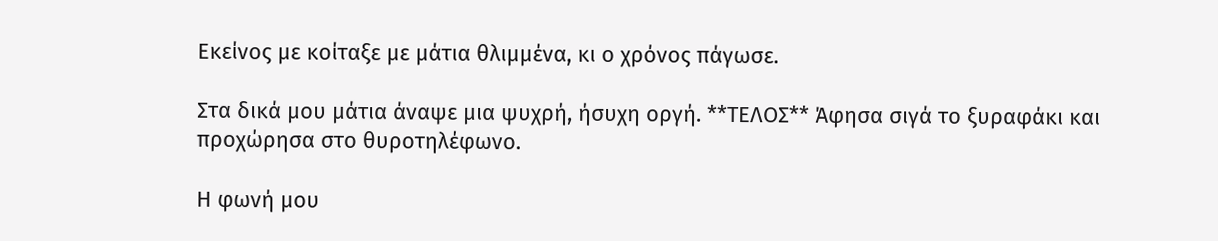Εκείνος με κοίταξε με μάτια θλιμμένα, κι ο χρόνος πάγωσε.

Στα δικά μου μάτια άναψε μια ψυχρή, ήσυχη οργή. **ΤΕΛΟΣ** Άφησα σιγά το ξυραφάκι και προχώρησα στο θυροτηλέφωνο.

Η φωνή μου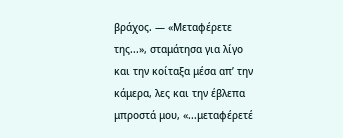βράχος. — «Μεταφέρετε της...», σταμάτησα για λίγο και την κοίταξα μέσα απ’ την κάμερα, λες και την έβλεπα μπροστά μου, «...μεταφέρετέ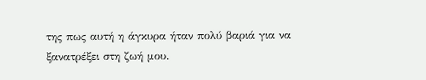της πως αυτή η άγκυρα ήταν πολύ βαριά για να ξανατρέξει στη ζωή μου.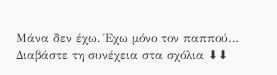Μάνα δεν έχω. Έχω μόνο τον παππού… Διαβάστε τη συνέχεια στα σχόλια ⬇⬇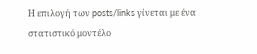Η επιλογή των posts/links γίνεται με ένα στατιστικό μοντέλο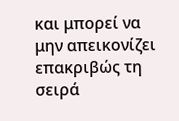και μπορεί να μην απεικονίζει επακριβώς τη σειρά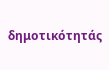δημοτικότητάς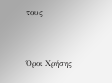τους


Όροι Χρήσης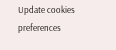Update cookies preferences